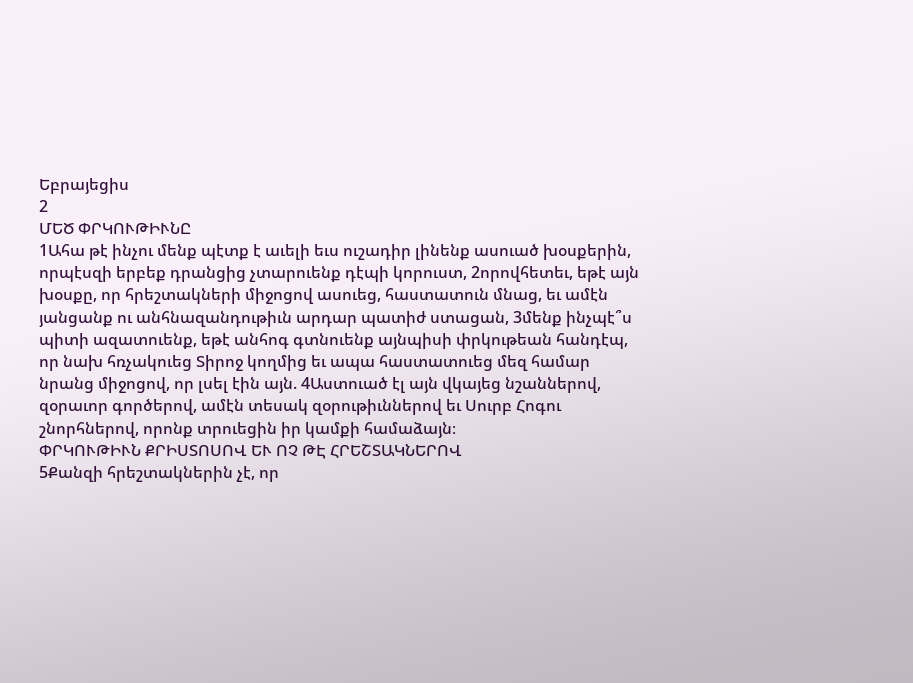Եբրայեցիս
2
ՄԵԾ ՓՐԿՈՒԹԻՒՆԸ
1Ահա թէ ինչու մենք պէտք է աւելի եւս ուշադիր լինենք ասուած խօսքերին, որպէսզի երբեք դրանցից չտարուենք դէպի կորուստ, 2որովհետեւ, եթէ այն խօսքը, որ հրեշտակների միջոցով ասուեց, հաստատուն մնաց, եւ ամէն յանցանք ու անհնազանդութիւն արդար պատիժ ստացան, 3մենք ինչպէ՞ս պիտի ազատուենք, եթէ անհոգ գտնուենք այնպիսի փրկութեան հանդէպ, որ նախ հռչակուեց Տիրոջ կողմից եւ ապա հաստատուեց մեզ համար նրանց միջոցով, որ լսել էին այն. 4Աստուած էլ այն վկայեց նշաններով, զօրաւոր գործերով, ամէն տեսակ զօրութիւններով եւ Սուրբ Հոգու շնորհներով, որոնք տրուեցին իր կամքի համաձայն։
ՓՐԿՈՒԹԻՒՆ ՔՐԻՍՏՈՍՈՎ ԵՒ ՈՉ ԹԷ ՀՐԵՇՏԱԿՆԵՐՈՎ
5Քանզի հրեշտակներին չէ, որ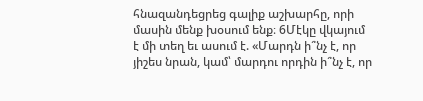հնազանդեցրեց գալիք աշխարհը, որի մասին մենք խօսում ենք։ 6Մէկը վկայում է մի տեղ եւ ասում է. «Մարդն ի՞նչ է, որ յիշես նրան, կամ՝ մարդու որդին ի՞նչ է, որ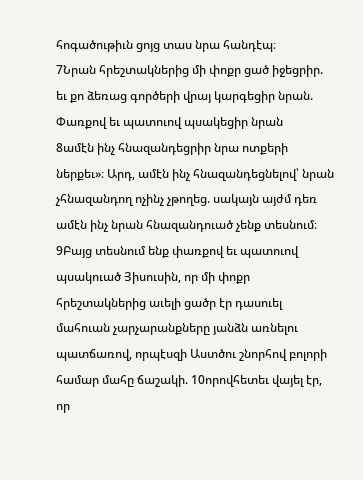հոգածութիւն ցոյց տաս նրա հանդէպ։
7Նրան հրեշտակներից մի փոքր ցած իջեցրիր. եւ քո ձեռաց գործերի վրայ կարգեցիր նրան.
Փառքով եւ պատուով պսակեցիր նրան
8ամէն ինչ հնազանդեցրիր նրա ոտքերի ներքեւ»։ Արդ, ամէն ինչ հնազանդեցնելով՝ նրան չհնազանդող ոչինչ չթողեց. սակայն այժմ դեռ ամէն ինչ նրան հնազանդուած չենք տեսնում։ 9Բայց տեսնում ենք փառքով եւ պատուով պսակուած Յիսուսին, որ մի փոքր հրեշտակներից աւելի ցածր էր դասուել մահուան չարչարանքները յանձն առնելու պատճառով, որպէսզի Աստծու շնորհով բոլորի համար մահը ճաշակի. 10որովհետեւ վայել էր, որ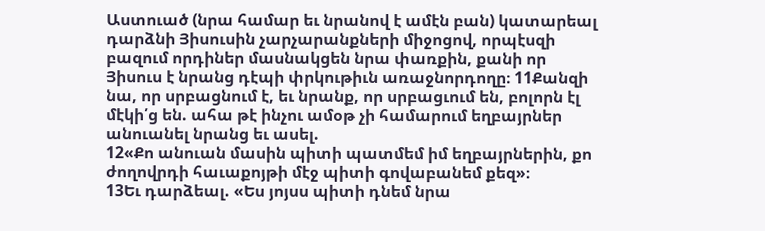Աստուած (նրա համար եւ նրանով է ամէն բան) կատարեալ դարձնի Յիսուսին չարչարանքների միջոցով, որպէսզի բազում որդիներ մասնակցեն նրա փառքին, քանի որ Յիսուս է նրանց դէպի փրկութիւն առաջնորդողը։ 11Քանզի նա, որ սրբացնում է, եւ նրանք, որ սրբացւում են, բոլորն էլ մէկի՛ց են. ահա թէ ինչու ամօթ չի համարում եղբայրներ անուանել նրանց եւ ասել.
12«Քո անուան մասին պիտի պատմեմ իմ եղբայրներին, քո ժողովրդի հաւաքոյթի մէջ պիտի գովաբանեմ քեզ»։
13Եւ դարձեալ. «Ես յոյսս պիտի դնեմ նրա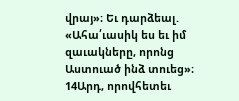վրայ»։ Եւ դարձեալ. «Ահա՛ւասիկ ես եւ իմ զաւակները, որոնց Աստուած ինձ տուեց»։
14Արդ, որովհետեւ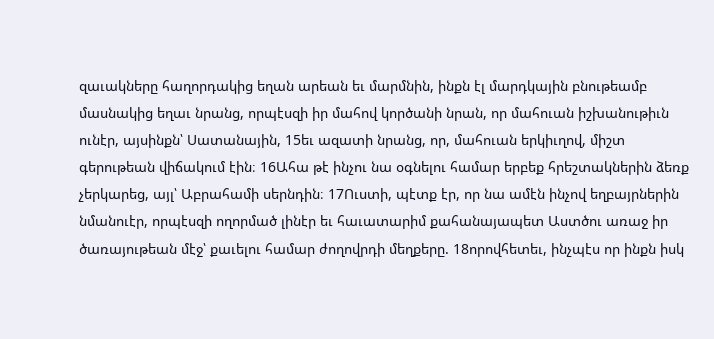զաւակները հաղորդակից եղան արեան եւ մարմնին, ինքն էլ մարդկային բնութեամբ մասնակից եղաւ նրանց, որպէսզի իր մահով կործանի նրան, որ մահուան իշխանութիւն ունէր, այսինքն՝ Սատանային, 15եւ ազատի նրանց, որ, մահուան երկիւղով, միշտ գերութեան վիճակում էին։ 16Ահա թէ ինչու նա օգնելու համար երբեք հրեշտակներին ձեռք չերկարեց, այլ՝ Աբրահամի սերնդին։ 17Ուստի, պէտք էր, որ նա ամէն ինչով եղբայրներին նմանուէր, որպէսզի ողորմած լինէր եւ հաւատարիմ քահանայապետ Աստծու առաջ իր ծառայութեան մէջ՝ քաւելու համար ժողովրդի մեղքերը. 18որովհետեւ, ինչպէս որ ինքն իսկ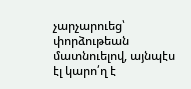չարչարուեց՝ փորձութեան մատնուելով, այնպէս էլ կարո՛ղ է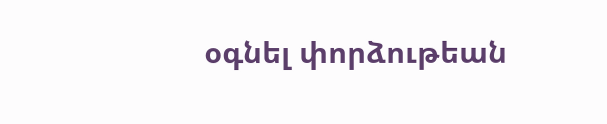օգնել փորձութեան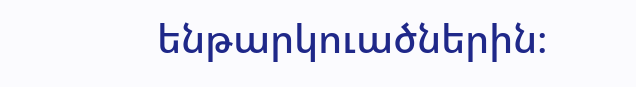ենթարկուածներին։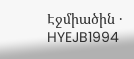Էջմիածին · HYEJB1994